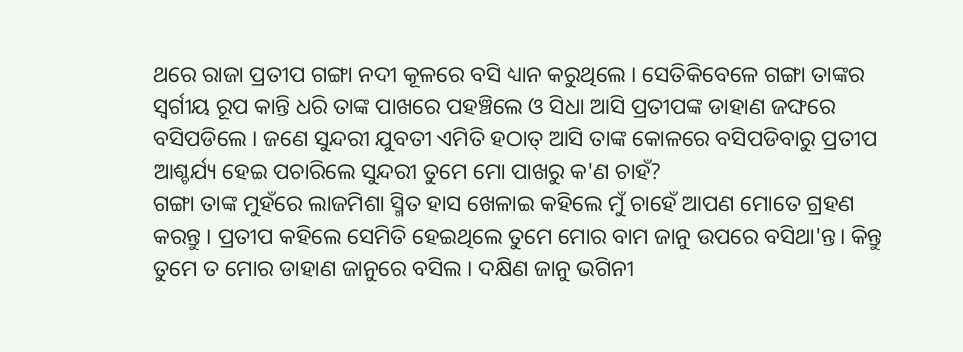ଥରେ ରାଜା ପ୍ରତୀପ ଗଙ୍ଗା ନଦୀ କୂଳରେ ବସି ଧ୍ୟାନ କରୁଥିଲେ । ସେତିକିବେଳେ ଗଙ୍ଗା ତାଙ୍କର ସ୍ୱର୍ଗୀୟ ରୂପ କାନ୍ତି ଧରି ତାଙ୍କ ପାଖରେ ପହଞ୍ଚିଲେ ଓ ସିଧା ଆସି ପ୍ରତୀପଙ୍କ ଡାହାଣ ଜଙ୍ଘରେ ବସିପଡିଲେ । ଜଣେ ସୁନ୍ଦରୀ ଯୁବତୀ ଏମିତି ହଠାତ୍ ଆସି ତାଙ୍କ କୋଳରେ ବସିପଡିବାରୁ ପ୍ରତୀପ ଆଶ୍ଚର୍ଯ୍ୟ ହେଇ ପଚାରିଲେ ସୁନ୍ଦରୀ ତୁମେ ମୋ ପାଖରୁ କ'ଣ ଚାହଁ?
ଗଙ୍ଗା ତାଙ୍କ ମୁହଁରେ ଲାଜମିଶା ସ୍ମିତ ହାସ ଖେଳାଇ କହିଲେ ମୁଁ ଚାହେଁ ଆପଣ ମୋତେ ଗ୍ରହଣ କରନ୍ତୁ । ପ୍ରତୀପ କହିଲେ ସେମିତି ହେଇଥିଲେ ତୁମେ ମୋର ବାମ ଜାନୁ ଉପରେ ବସିଥା'ନ୍ତ। କିନ୍ତୁ ତୁମେ ତ ମୋର ଡାହାଣ ଜାନୁରେ ବସିଲ । ଦକ୍ଷିଣ ଜାନୁ ଭଗିନୀ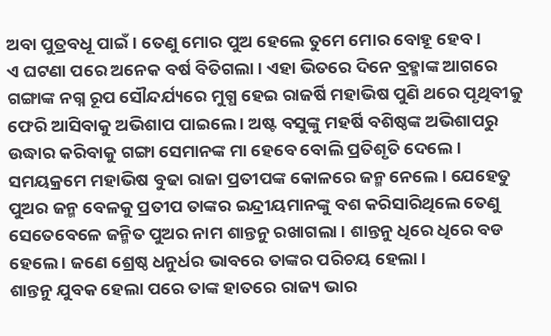ଅବା ପୁତ୍ରବଧୂ ପାଇଁ । ତେଣୁ ମୋର ପୁଅ ହେଲେ ତୁମେ ମୋର ବୋହୂ ହେବ ।
ଏ ଘଟଣା ପରେ ଅନେକ ବର୍ଷ ବିତିଗଲା । ଏହା ଭିତରେ ଦିନେ ବ୍ରହ୍ମାଙ୍କ ଆଗରେ ଗଙ୍ଗାଙ୍କ ନଗ୍ନ ରୂପ ସୌନ୍ଦର୍ଯ୍ୟରେ ମୁଗ୍ଧ ହେଇ ରାଜର୍ଷି ମହାଭିଷ ପୁଣି ଥରେ ପୃଥିବୀକୁ ଫେରି ଆସିବାକୁ ଅଭିଶାପ ପାଇଲେ । ଅଷ୍ଟ ବସୁଙ୍କୁ ମହର୍ଷି ବଶିଷ୍ଠଙ୍କ ଅଭିଶାପରୁ ଉଦ୍ଧାର କରିବାକୁ ଗଙ୍ଗା ସେମାନଙ୍କ ମା ହେବେ ବୋଲି ପ୍ରତିଶୃତି ଦେଲେ ।
ସମୟକ୍ରମେ ମହାଭିଷ ବୁଢା ରାଜା ପ୍ରତୀପଙ୍କ କୋଳରେ ଜନ୍ମ ନେଲେ । ଯେହେତୁ ପୁଅର ଜନ୍ମ ବେଳକୁ ପ୍ରତୀପ ତାଙ୍କର ଇନ୍ଦ୍ରୀୟମାନଙ୍କୁ ବଶ କରିସାରିଥିଲେ ତେଣୁ ସେତେବେଳେ ଜନ୍ମିତ ପୁଅର ନାମ ଶାନ୍ତନୁ ରଖାଗଲା । ଶାନ୍ତନୁ ଧିରେ ଧିରେ ବଡ ହେଲେ । ଜଣେ ଶ୍ରେଷ୍ଠ ଧନୁର୍ଧର ଭାବରେ ତାଙ୍କର ପରିଚୟ ହେଲା ।
ଶାନ୍ତନୁ ଯୁବକ ହେଲା ପରେ ତାଙ୍କ ହାତରେ ରାଜ୍ୟ ଭାର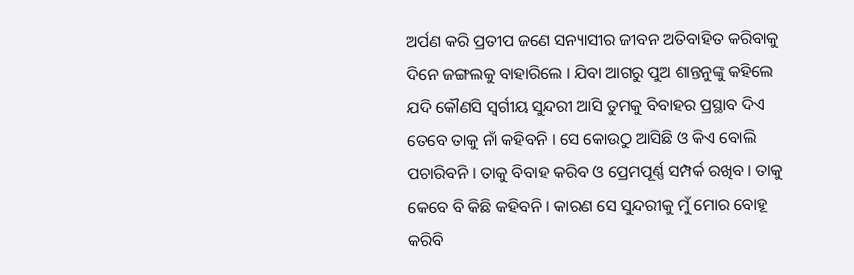ଅର୍ପଣ କରି ପ୍ରତୀପ ଜଣେ ସନ୍ୟାସୀର ଜୀବନ ଅତିବାହିତ କରିବାକୁ ଦିନେ ଜଙ୍ଗଲକୁ ବାହାରିଲେ । ଯିବା ଆଗରୁ ପୁଅ ଶାନ୍ତନୁଙ୍କୁ କହିଲେ ଯଦି କୌଣସି ସ୍ୱର୍ଗୀୟ ସୁନ୍ଦରୀ ଆସି ତୁମକୁ ବିବାହର ପ୍ରସ୍ଥାବ ଦିଏ ତେବେ ତାକୁ ନାଁ କହିବନି । ସେ କୋଉଠୁ ଆସିଛି ଓ କିଏ ବୋଲି ପଚାରିବନି । ତାକୁ ବିବାହ କରିବ ଓ ପ୍ରେମପୂର୍ଣ୍ଣ ସମ୍ପର୍କ ରଖିବ । ତାକୁ କେବେ ବି କିଛି କହିବନି । କାରଣ ସେ ସୁନ୍ଦରୀକୁ ମୁଁ ମୋର ବୋହୂ କରିବି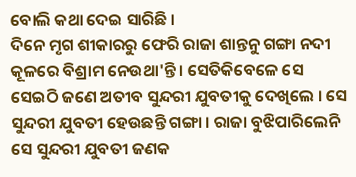ବୋଲି କଥା ଦେଇ ସାରିଛି ।
ଦିନେ ମୃଗ ଶୀକାରରୁ ଫେରି ରାଜା ଶାନ୍ତନୁ ଗଙ୍ଗା ନଦୀ କୂଳରେ ବିଶ୍ରାମ ନେଉଥା'ନ୍ତି । ସେତିକିବେଳେ ସେ ସେଇଠି ଜଣେ ଅତୀବ ସୁନ୍ଦରୀ ଯୁବତୀକୁ ଦେଖିଲେ । ସେ ସୁନ୍ଦରୀ ଯୁବତୀ ହେଉଛନ୍ତି ଗଙ୍ଗା । ରାଜା ବୁଝିପାରିଲେନି ସେ ସୁନ୍ଦରୀ ଯୁବତୀ ଜଣକ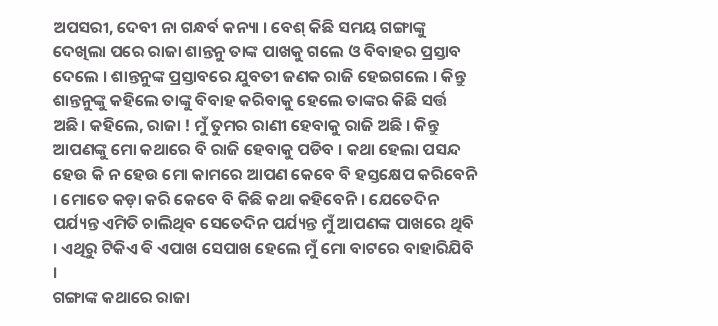ଅପସରୀ, ଦେବୀ ନା ଗନ୍ଧର୍ବ କନ୍ୟା । ବେଶ୍ କିଛି ସମୟ ଗଙ୍ଗାଙ୍କୁ ଦେଖିଲା ପରେ ରାଜା ଶାନ୍ତନୁ ତାଙ୍କ ପାଖକୁ ଗଲେ ଓ ବିବାହର ପ୍ରସ୍ତାବ ଦେଲେ । ଶାନ୍ତନୁଙ୍କ ପ୍ରସ୍ତାବରେ ଯୁବତୀ ଜଣକ ରାଜି ହେଇଗଲେ । କିନ୍ତୁ ଶାନ୍ତନୁଙ୍କୁ କହିଲେ ତାଙ୍କୁ ବିବାହ କରିବାକୁ ହେଲେ ତାଙ୍କର କିଛି ସର୍ତ୍ତ ଅଛି। କହିଲେ, ରାଜା ! ମୁଁ ତୁମର ରାଣୀ ହେବାକୁ ରାଜି ଅଛି । କିନ୍ତୁ ଆପଣଙ୍କୁ ମୋ କଥାରେ ବି ରାଜି ହେବାକୁ ପଡିବ । କଥା ହେଲା ପସନ୍ଦ ହେଉ କି ନ ହେଉ ମୋ କାମରେ ଆପଣ କେବେ ବି ହସ୍ତକ୍ଷେପ କରିବେନି । ମୋତେ କଡ଼ା କରି କେବେ ବି କିଛି କଥା କହିବେନି । ଯେତେଦିନ ପର୍ଯ୍ୟନ୍ତ ଏମିତି ଚାଲିଥିବ ସେତେଦିନ ପର୍ଯ୍ୟନ୍ତ ମୁଁ ଆପଣଙ୍କ ପାଖରେ ଥିବି । ଏଥିରୁ ଟିକିଏ ଵି ଏପାଖ ସେପାଖ ହେଲେ ମୁଁ ମୋ ବାଟରେ ବାହାରିଯିବି ।
ଗଙ୍ଗାଙ୍କ କଥାରେ ରାଜା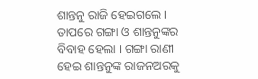ଶାନ୍ତନୁ ରାଜି ହେଇଗଲେ । ତାପରେ ଗଙ୍ଗା ଓ ଶାନ୍ତନୁଙ୍କର ବିବାହ ହେଲା । ଗଙ୍ଗା ରାଣୀ ହେଇ ଶାନ୍ତନୁଙ୍କ ରାଜନଅରକୁ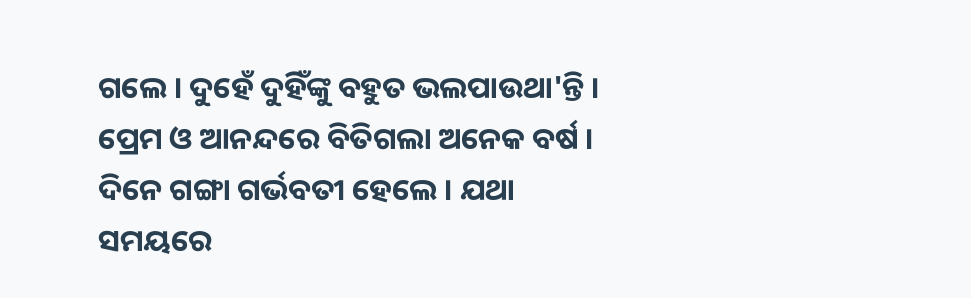ଗଲେ । ଦୁହେଁ ଦୁହିଁଙ୍କୁ ବହୁତ ଭଲପାଉଥା'ନ୍ତି । ପ୍ରେମ ଓ ଆନନ୍ଦରେ ବିତିଗଲା ଅନେକ ବର୍ଷ । ଦିନେ ଗଙ୍ଗା ଗର୍ଭବତୀ ହେଲେ । ଯଥା ସମୟରେ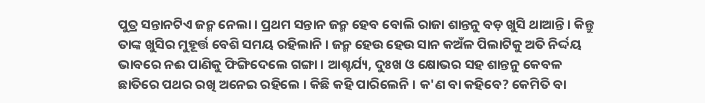ପୁତ୍ର ସନ୍ତାନଟିଏ ଜନ୍ମ ନେଲା । ପ୍ରଥମ ସନ୍ତାନ ଜନ୍ମ ହେବ ବୋଲି ରାଜା ଶାନ୍ତନୁ ବଡ଼ ଖୁସି ଥାଆନ୍ତି । କିନ୍ତୁ ତାଙ୍କ ଖୁସିର ମୁହୂର୍ତ୍ତ ବେଶି ସମୟ ରହିଲାନି । ଜନ୍ମ ହେଉ ହେଉ ସାନ କଅଁଳ ପିଲାଟିକୁ ଅତି ନିର୍ଦ୍ଦୟ ଭାବରେ ନଈ ପାଣିକୁ ଫିଙ୍ଗିଦେଲେ ଗଙ୍ଗା । ଆଶ୍ଚର୍ଯ୍ୟ, ଦୁଃଖ ଓ କ୍ଷୋଭର ସହ ଶାନ୍ତନୁ କେବଳ ଛାତିରେ ପଥର ରଖି ଅନେଇ ରହିଲେ । କିଛି କହି ପାରିଲେନି । କ'ଣ ବା କହିବେ? କେମିତି ବା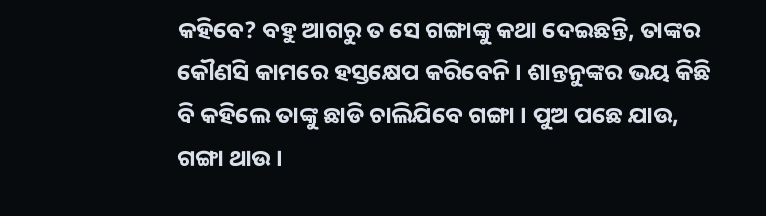କହିବେ? ବହୁ ଆଗରୁ ତ ସେ ଗଙ୍ଗାଙ୍କୁ କଥା ଦେଇଛନ୍ତି, ତାଙ୍କର କୌଣସି କାମରେ ହସ୍ତକ୍ଷେପ କରିବେନି । ଶାନ୍ତନୁଙ୍କର ଭୟ କିଛି ବି କହିଲେ ତାଙ୍କୁ ଛାଡି ଚାଲିଯିବେ ଗଙ୍ଗା । ପୁଅ ପଛେ ଯାଉ, ଗଙ୍ଗା ଥାଉ ।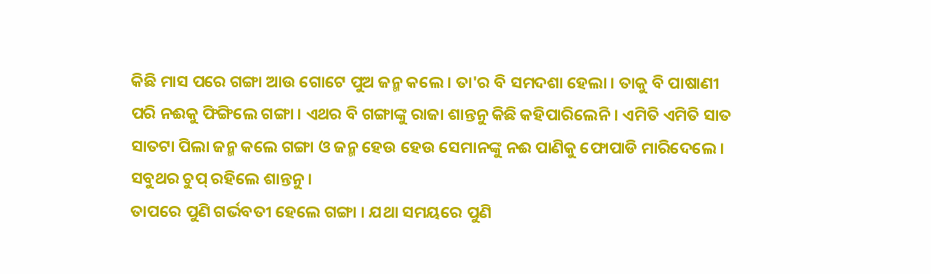କିଛି ମାସ ପରେ ଗଙ୍ଗା ଆଉ ଗୋଟେ ପୁଅ ଜନ୍ମ କଲେ । ତା'ର ବି ସମଦଶା ହେଲା । ତାକୁ ବି ପାଷାଣୀ ପରି ନଈକୁ ଫିଙ୍ଗିଲେ ଗଙ୍ଗା । ଏଥର ବି ଗଙ୍ଗାଙ୍କୁ ରାଜା ଶାନ୍ତନୁ କିଛି କହିପାରିଲେନି । ଏମିତି ଏମିତି ସାତ ସାତଟା ପିଲା ଜନ୍ମ କଲେ ଗଙ୍ଗା ଓ ଜନ୍ମ ହେଉ ହେଉ ସେମାନଙ୍କୁ ନଈ ପାଣିକୁ ଫୋପାଡି ମାରିଦେଲେ । ସବୁଥର ଚୁପ୍ ରହିଲେ ଶାନ୍ତନୁ ।
ତାପରେ ପୁଣି ଗର୍ଭବତୀ ହେଲେ ଗଙ୍ଗା । ଯଥା ସମୟରେ ପୁଣି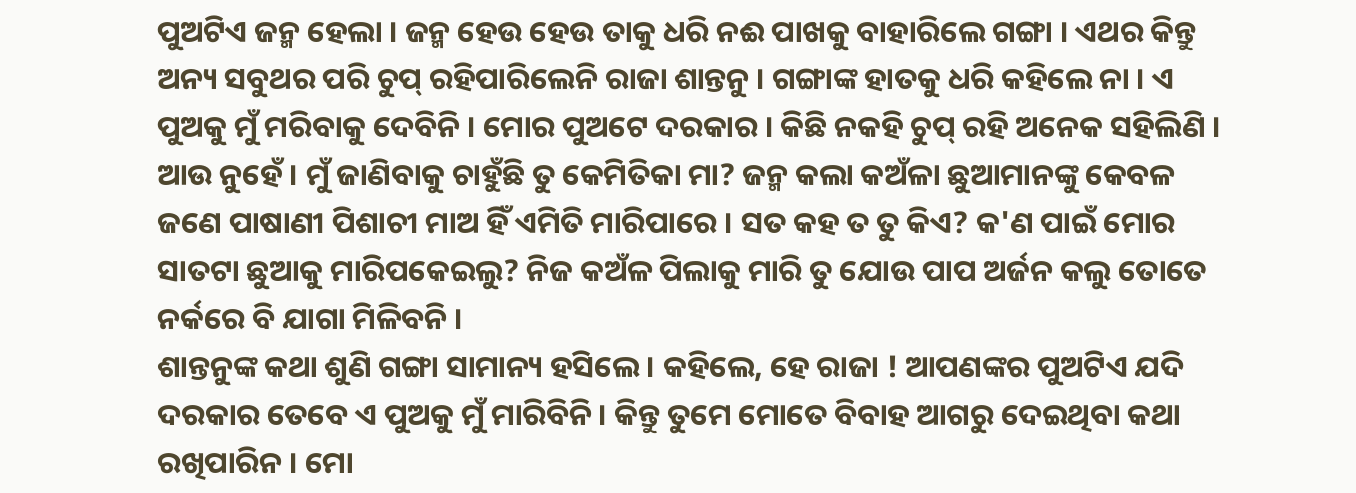ପୁଅଟିଏ ଜନ୍ମ ହେଲା । ଜନ୍ମ ହେଉ ହେଉ ତାକୁ ଧରି ନଈ ପାଖକୁ ବାହାରିଲେ ଗଙ୍ଗା । ଏଥର କିନ୍ତୁ ଅନ୍ୟ ସବୁଥର ପରି ଚୁପ୍ ରହିପାରିଲେନି ରାଜା ଶାନ୍ତନୁ । ଗଙ୍ଗାଙ୍କ ହାତକୁ ଧରି କହିଲେ ନା । ଏ ପୁଅକୁ ମୁଁ ମରିବାକୁ ଦେବିନି । ମୋର ପୁଅଟେ ଦରକାର । କିଛି ନକହି ଚୁପ୍ ରହି ଅନେକ ସହିଲିଣି । ଆଉ ନୁହେଁ । ମୁଁ ଜାଣିବାକୁ ଚାହୁଁଛି ତୁ କେମିତିକା ମା? ଜନ୍ମ କଲା କଅଁଳା ଛୁଆମାନଙ୍କୁ କେବଳ ଜଣେ ପାଷାଣୀ ପିଶାଚୀ ମାଅ ହିଁ ଏମିତି ମାରିପାରେ । ସତ କହ ତ ତୁ କିଏ? କ'ଣ ପାଇଁ ମୋର ସାତଟା ଛୁଆକୁ ମାରିପକେଇଲୁ? ନିଜ କଅଁଳ ପିଲାକୁ ମାରି ତୁ ଯୋଉ ପାପ ଅର୍ଜନ କଲୁ ତୋତେ ନର୍କରେ ବି ଯାଗା ମିଳିବନି ।
ଶାନ୍ତନୁଙ୍କ କଥା ଶୁଣି ଗଙ୍ଗା ସାମାନ୍ୟ ହସିଲେ । କହିଲେ, ହେ ରାଜା ! ଆପଣଙ୍କର ପୁଅଟିଏ ଯଦି ଦରକାର ତେବେ ଏ ପୁଅକୁ ମୁଁ ମାରିବିନି । କିନ୍ତୁ ତୁମେ ମୋତେ ବିବାହ ଆଗରୁ ଦେଇଥିବା କଥା ରଖିପାରିନ । ମୋ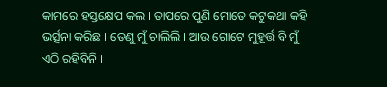କାମରେ ହସ୍ତକ୍ଷେପ କଲ । ତାପରେ ପୁଣି ମୋତେ କଟୁକଥା କହି ଭର୍ତ୍ସନା କରିଛ । ତେଣୁ ମୁଁ ଚାଲିଲି । ଆଉ ଗୋଟେ ମୁହୂର୍ତ୍ତ ବି ମୁଁ ଏଠି ରହିବିନି ।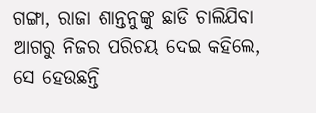ଗଙ୍ଗା, ରାଜା ଶାନ୍ତନୁଙ୍କୁ ଛାଡି ଚାଲିଯିବା ଆଗରୁ ନିଜର ପରିଚୟ ଦେଇ କହିଲେ, ସେ ହେଉଛନ୍ତି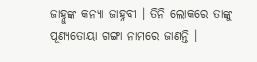ଜାହ୍ନୁଙ୍କ କନ୍ୟା ଜାହ୍ନବୀ । ତିନି ଲୋକରେ ତାଙ୍କୁ ପୂଣ୍ୟତୋୟା ଗଙ୍ଗା ନାମରେ ଜାଣନ୍ତି ।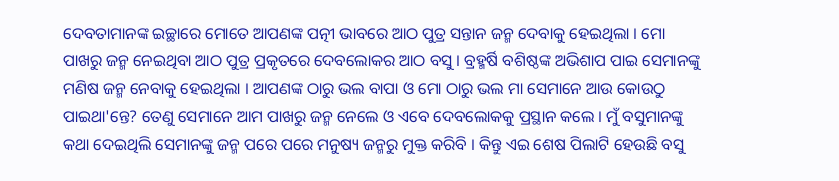ଦେବତାମାନଙ୍କ ଇଚ୍ଛାରେ ମୋତେ ଆପଣଙ୍କ ପତ୍ନୀ ଭାବରେ ଆଠ ପୁତ୍ର ସନ୍ତାନ ଜନ୍ମ ଦେବାକୁ ହେଇଥିଲା । ମୋ ପାଖରୁ ଜନ୍ମ ନେଇଥିବା ଆଠ ପୁତ୍ର ପ୍ରକୃତରେ ଦେବଲୋକର ଆଠ ବସୁ । ବ୍ରହ୍ମର୍ଷି ବଶିଷ୍ଠଙ୍କ ଅଭିଶାପ ପାଇ ସେମାନଙ୍କୁ ମଣିଷ ଜନ୍ମ ନେବାକୁ ହେଇଥିଲା । ଆପଣଙ୍କ ଠାରୁ ଭଲ ବାପା ଓ ମୋ ଠାରୁ ଭଲ ମା ସେମାନେ ଆଉ କୋଉଠୁ ପାଇଥା'ନ୍ତେ? ତେଣୁ ସେମାନେ ଆମ ପାଖରୁ ଜନ୍ମ ନେଲେ ଓ ଏବେ ଦେବଲୋକକୁ ପ୍ରସ୍ଥାନ କଲେ । ମୁଁ ବସୁମାନଙ୍କୁ କଥା ଦେଇଥିଲି ସେମାନଙ୍କୁ ଜନ୍ମ ପରେ ପରେ ମନୁଷ୍ୟ ଜନ୍ମରୁ ମୁକ୍ତ କରିବି । କିନ୍ତୁ ଏଇ ଶେଷ ପିଲାଟି ହେଉଛି ବସୁ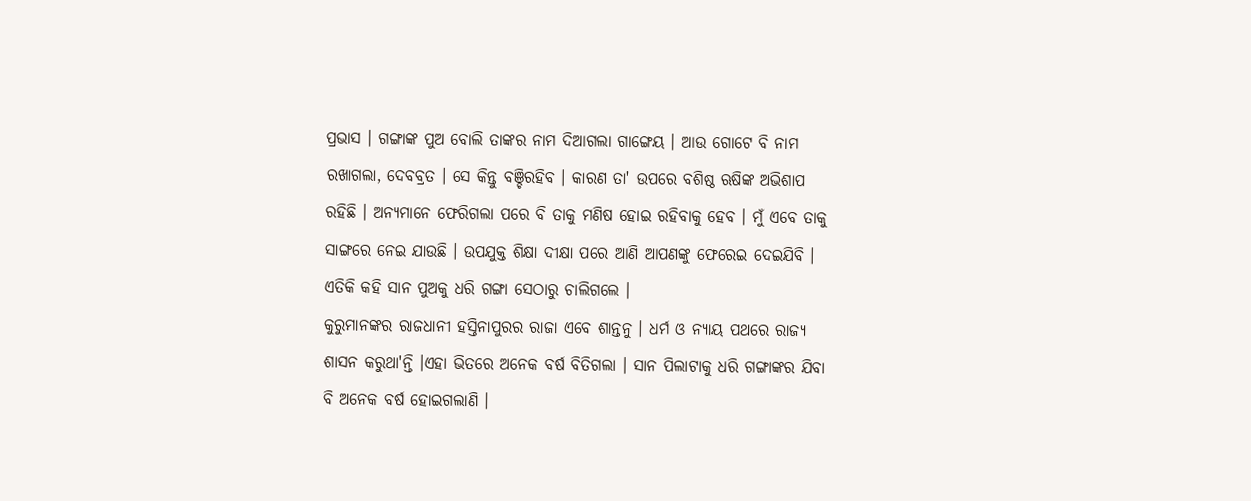ପ୍ରଭାସ । ଗଙ୍ଗାଙ୍କ ପୁଅ ବୋଲି ତାଙ୍କର ନାମ ଦିଆଗଲା ଗାଙ୍ଗେୟ । ଆଉ ଗୋଟେ ବି ନାମ ରଖାଗଲା, ଦେବବ୍ରତ । ସେ କିନ୍ତୁ ବଞ୍ଚିରହିବ । କାରଣ ତା' ଉପରେ ବଶିଷ୍ଠ ଋଷିଙ୍କ ଅଭିଶାପ ରହିଛି । ଅନ୍ୟମାନେ ଫେରିଗଲା ପରେ ବି ତାକୁ ମଣିଷ ହୋଇ ରହିବାକୁ ହେବ । ମୁଁ ଏବେ ତାକୁ ସାଙ୍ଗରେ ନେଇ ଯାଉଛି । ଉପଯୁକ୍ତ ଶିକ୍ଷା ଦୀକ୍ଷା ପରେ ଆଣି ଆପଣଙ୍କୁ ଫେରେଇ ଦେଇଯିବି । ଏତିକି କହି ସାନ ପୁଅକୁ ଧରି ଗଙ୍ଗା ସେଠାରୁ ଚାଲିଗଲେ ।
କୁରୁମାନଙ୍କର ରାଜଧାନୀ ହସ୍ତିନାପୁରର ରାଜା ଏବେ ଶାନ୍ତନୁ । ଧର୍ମ ଓ ନ୍ୟାୟ ପଥରେ ରାଜ୍ୟ ଶାସନ କରୁଥା'ନ୍ତି ।ଏହା ଭିତରେ ଅନେକ ବର୍ଷ ବିତିଗଲା । ସାନ ପିଲାଟାକୁ ଧରି ଗଙ୍ଗାଙ୍କର ଯିବା ବି ଅନେକ ବର୍ଷ ହୋଇଗଲାଣି ।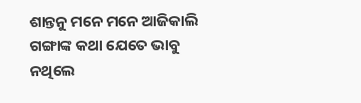ଶାନ୍ତନୁ ମନେ ମନେ ଆଜିକାଲି ଗଙ୍ଗାଙ୍କ କଥା ଯେତେ ଭାବୁ ନଥିଲେ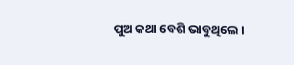ପୁଅ କଥା ବେଶି ଭାବୁଥିଲେ ।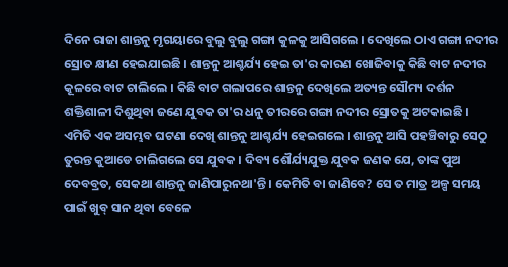ଦିନେ ରାଜା ଶାନ୍ତନୁ ମୃଗୟାରେ ବୁଲୁ ବୁଲୁ ଗଙ୍ଗା କୁଳକୁ ଆସିଗଲେ । ଦେଖିଲେ ଠାଏ ଗଙ୍ଗା ନଦୀର ସ୍ରୋତ କ୍ଷୀଣ ହେଇଯାଇଛି । ଶାନ୍ତନୁ ଆଶ୍ଚର୍ଯ୍ୟ ହେଇ ତା'ର କାରଣ ଖୋଜିବାକୁ କିଛି ବାଟ ନଦୀର କୂଳରେ ବାଟ ଚାଲିଲେ । କିଛି ବାଟ ଗଲାପରେ ଶାନ୍ତନୁ ଦେଖିଲେ ଅତ୍ୟନ୍ତ ସୌମ୍ୟ ଦର୍ଶନ ଶକ୍ତିଶାଳୀ ଦିଶୁଥିବା ଜଣେ ଯୁବକ ତା'ର ଧନୁ ତୀରରେ ଗଙ୍ଗା ନଦୀର ସ୍ରୋତକୁ ଅଟକାଇଛି । ଏମିତି ଏକ ଅସମ୍ଭବ ଘଟଣା ଦେଖି ଶାନ୍ତନୁ ଆଶ୍ଚର୍ଯ୍ୟ ହେଇଗଲେ । ଶାନ୍ତନୁ ଆସି ପହଞ୍ଚିବାରୁ ସେଠୁ ତୁରନ୍ତ କୁଆଡେ ଚାଲିଗଲେ ସେ ଯୁବକ । ଦିବ୍ୟ ଶୌର୍ଯ୍ୟଯୁକ୍ତ ଯୁବକ ଜଣକ ଯେ, ତାଙ୍କ ପୁଅ ଦେବବ୍ରତ, ସେକଥା ଶାନ୍ତନୁ ଜାଣିପାରୁନଥା'ନ୍ତି । କେମିତି ବା ଜାଣିବେ? ସେ ତ ମାତ୍ର ଅଳ୍ପ ସମୟ ପାଇଁ ଖୁବ୍ ସାନ ଥିବା ବେଳେ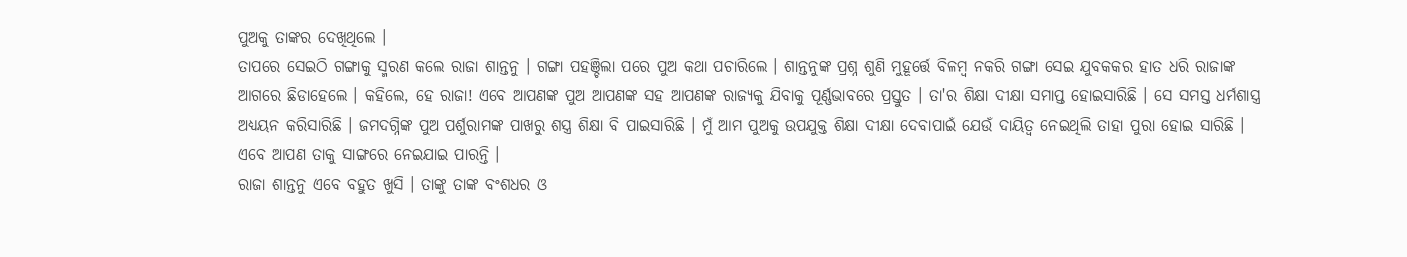ପୁଅକୁ ତାଙ୍କର ଦେଖିଥିଲେ ।
ତାପରେ ସେଇଠି ଗଙ୍ଗାକୁ ସ୍ମରଣ କଲେ ରାଜା ଶାନ୍ତନୁ । ଗଙ୍ଗା ପହଞ୍ଚିଲା ପରେ ପୁଅ କଥା ପଚାରିଲେ । ଶାନ୍ତନୁଙ୍କ ପ୍ରଶ୍ନ ଶୁଣି ମୁହୂର୍ତ୍ତେ ବିଳମ୍ବ ନକରି ଗଙ୍ଗା ସେଇ ଯୁବକକର ହାତ ଧରି ରାଜାଙ୍କ ଆଗରେ ଛିଡାହେଲେ । କହିଲେ, ହେ ରାଜା! ଏବେ ଆପଣଙ୍କ ପୁଅ ଆପଣଙ୍କ ସହ ଆପଣଙ୍କ ରାଜ୍ୟକୁ ଯିବାକୁ ପୂର୍ଣ୍ଣଭାବରେ ପ୍ରସ୍ତୁତ । ତା'ର ଶିକ୍ଷା ଦୀକ୍ଷା ସମାପ୍ତ ହୋଇସାରିଛି । ସେ ସମସ୍ତ ଧର୍ମଶାସ୍ତ୍ର ଅଧ୍ୟୟନ କରିସାରିଛି । ଜମଦଗ୍ନିଙ୍କ ପୁଅ ପର୍ଶୁରାମଙ୍କ ପାଖରୁ ଶସ୍ତ୍ର ଶିକ୍ଷା ବି ପାଇସାରିଛି । ମୁଁ ଆମ ପୁଅକୁ ଉପଯୁକ୍ତ ଶିକ୍ଷା ଦୀକ୍ଷା ଦେବାପାଇଁ ଯେଉଁ ଦାୟିତ୍ୱ ନେଇଥିଲି ତାହା ପୁରା ହୋଇ ସାରିଛି । ଏବେ ଆପଣ ତାକୁ ସାଙ୍ଗରେ ନେଇଯାଇ ପାରନ୍ତି ।
ରାଜା ଶାନ୍ତନୁ ଏବେ ବହୁତ ଖୁସି । ତାଙ୍କୁ ତାଙ୍କ ବଂଶଧର ଓ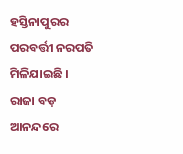ହସ୍ତିନାପୁରର ପରବର୍ତ୍ତୀ ନରପତି ମିଳିଯାଇଛି । ରାଜା ବଡ଼ ଆନନ୍ଦରେ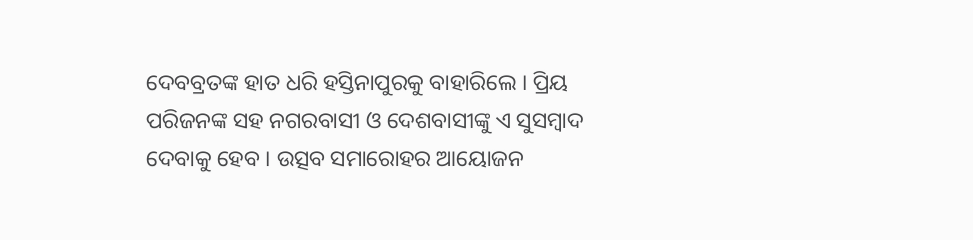ଦେବବ୍ରତଙ୍କ ହାତ ଧରି ହସ୍ତିନାପୁରକୁ ବାହାରିଲେ । ପ୍ରିୟ ପରିଜନଙ୍କ ସହ ନଗରବାସୀ ଓ ଦେଶବାସୀଙ୍କୁ ଏ ସୁସମ୍ବାଦ ଦେବାକୁ ହେବ । ଉତ୍ସବ ସମାରୋହର ଆୟୋଜନ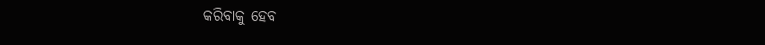କରିବାକୁ ହେବ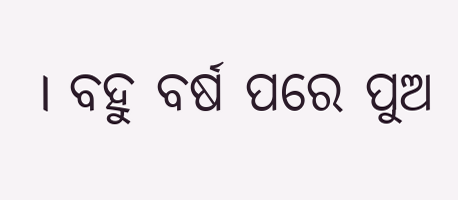। ବହୁ ବର୍ଷ ପରେ ପୁଅ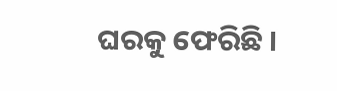ଘରକୁ ଫେରିଛି ।